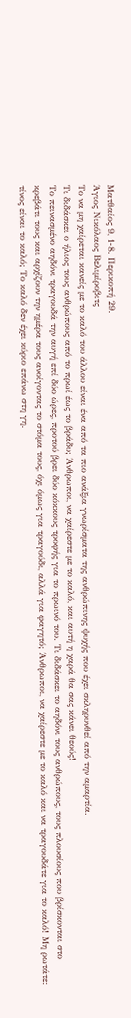Ματθαίος 9, 1-8. Περικοπή 29.
Άγιος Νικόλαος Βελιμίροβιτς
Το να μη χαίρεται κανείς με το καλό του άλλου είναι ένα από τα πιο ανάξια γνωρίσματα της ανθρώπινης ψυχής που έχει σκληρυνθεί από την αμαρτία.
Τι διδάσκει ο ήλιος τους ανθρώπους από το πρωί έως το βράδυ; Άνθρωποι, να χαίρεστε με το καλό, και αυτή η χαρά θα σας κάνει θεούς!
Το πεινασμένο αηδόνι τραγουδά την αυγή επί δύο ώρες, προτού βρει δύο κόκκους τροφής για το πρωινό του. Τι διδάσκει το αηδόνι τους ανθρώπους, τους πλουσίους που βρίσκονται στο κρεβάτι τους και αρχίζουν την ημέρα τους ανοίγοντας το στόμα τους, όχι όμως για τραγούδι, αλλά για φαγητό; Άνθρωποι, να χαίρεστε με το καλό και να τραγουδάτε για το καλό! Μη ρωτάτε: τίνος είναι το καλό; Το καλό δεν έχει κύριο επάνω στη γη.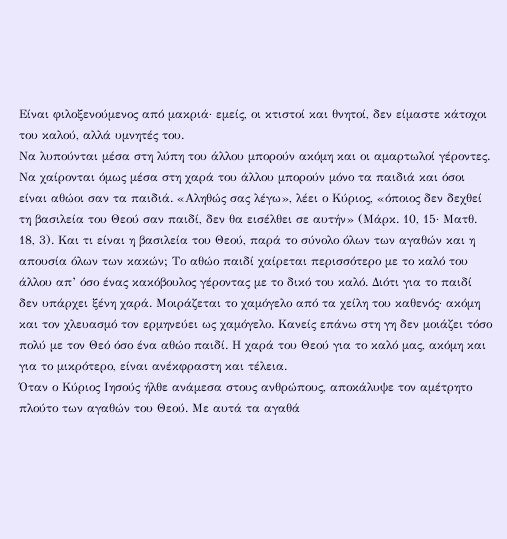Είναι φιλοξενούμενος από μακριά· εμείς, οι κτιστοί και θνητοί, δεν είμαστε κάτοχοι του καλού, αλλά υμνητές του.
Να λυπούνται μέσα στη λύπη του άλλου μπορούν ακόμη και οι αμαρτωλοί γέροντες. Να χαίρονται όμως μέσα στη χαρά του άλλου μπορούν μόνο τα παιδιά και όσοι είναι αθώοι σαν τα παιδιά. «Αληθώς σας λέγω», λέει ο Κύριος, «όποιος δεν δεχθεί τη βασιλεία του Θεού σαν παιδί, δεν θα εισέλθει σε αυτήν» (Μάρκ. 10, 15· Ματθ. 18, 3). Και τι είναι η βασιλεία του Θεού, παρά το σύνολο όλων των αγαθών και η απουσία όλων των κακών; Το αθώο παιδί χαίρεται περισσότερο με το καλό του άλλου απ’ όσο ένας κακόβουλος γέροντας με το δικό του καλό. Διότι για το παιδί δεν υπάρχει ξένη χαρά. Μοιράζεται το χαμόγελο από τα χείλη του καθενός· ακόμη και τον χλευασμό τον ερμηνεύει ως χαμόγελο. Κανείς επάνω στη γη δεν μοιάζει τόσο πολύ με τον Θεό όσο ένα αθώο παιδί. Η χαρά του Θεού για το καλό μας, ακόμη και για το μικρότερο, είναι ανέκφραστη και τέλεια.
Όταν ο Κύριος Ιησούς ήλθε ανάμεσα στους ανθρώπους, αποκάλυψε τον αμέτρητο πλούτο των αγαθών του Θεού. Με αυτά τα αγαθά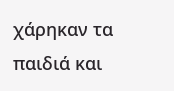χάρηκαν τα παιδιά και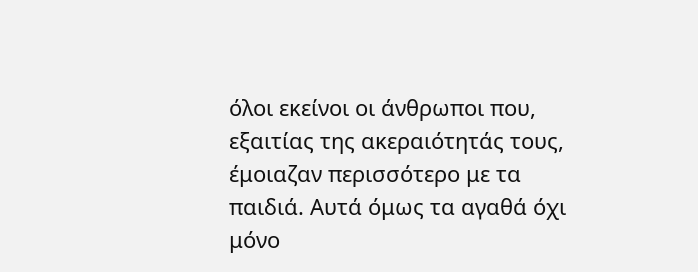όλοι εκείνοι οι άνθρωποι που, εξαιτίας της ακεραιότητάς τους, έμοιαζαν περισσότερο με τα παιδιά. Αυτά όμως τα αγαθά όχι μόνο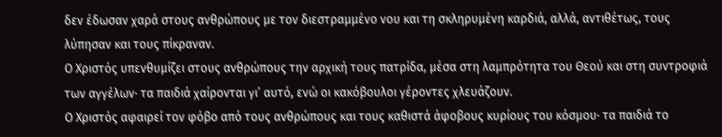δεν έδωσαν χαρά στους ανθρώπους με τον διεστραμμένο νου και τη σκληρυμένη καρδιά, αλλά, αντιθέτως, τους λύπησαν και τους πίκραναν.
Ο Χριστός υπενθυμίζει στους ανθρώπους την αρχική τους πατρίδα, μέσα στη λαμπρότητα του Θεού και στη συντροφιά των αγγέλων· τα παιδιά χαίρονται γι’ αυτό, ενώ οι κακόβουλοι γέροντες χλευάζουν.
Ο Χριστός αφαιρεί τον φόβο από τους ανθρώπους και τους καθιστά άφοβους κυρίους του κόσμου· τα παιδιά το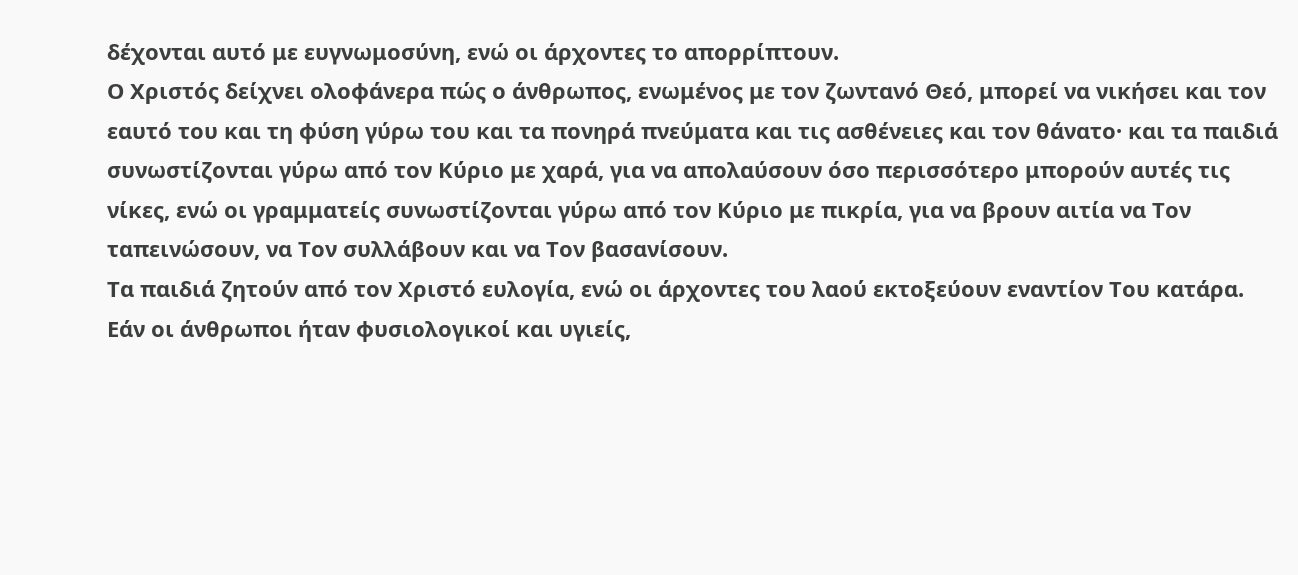δέχονται αυτό με ευγνωμοσύνη, ενώ οι άρχοντες το απορρίπτουν.
Ο Χριστός δείχνει ολοφάνερα πώς ο άνθρωπος, ενωμένος με τον ζωντανό Θεό, μπορεί να νικήσει και τον εαυτό του και τη φύση γύρω του και τα πονηρά πνεύματα και τις ασθένειες και τον θάνατο· και τα παιδιά συνωστίζονται γύρω από τον Κύριο με χαρά, για να απολαύσουν όσο περισσότερο μπορούν αυτές τις νίκες, ενώ οι γραμματείς συνωστίζονται γύρω από τον Κύριο με πικρία, για να βρουν αιτία να Τον ταπεινώσουν, να Τον συλλάβουν και να Τον βασανίσουν.
Τα παιδιά ζητούν από τον Χριστό ευλογία, ενώ οι άρχοντες του λαού εκτοξεύουν εναντίον Του κατάρα.
Εάν οι άνθρωποι ήταν φυσιολογικοί και υγιείς,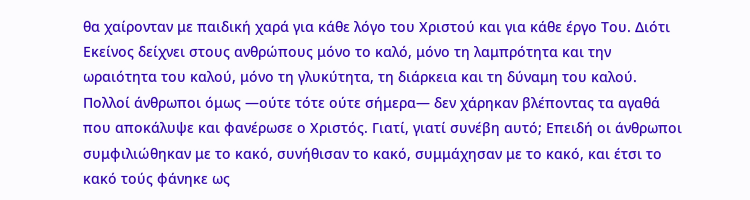θα χαίρονταν με παιδική χαρά για κάθε λόγο του Χριστού και για κάθε έργο Του. Διότι Εκείνος δείχνει στους ανθρώπους μόνο το καλό, μόνο τη λαμπρότητα και την ωραιότητα του καλού, μόνο τη γλυκύτητα, τη διάρκεια και τη δύναμη του καλού. Πολλοί άνθρωποι όμως —ούτε τότε ούτε σήμερα— δεν χάρηκαν βλέποντας τα αγαθά που αποκάλυψε και φανέρωσε ο Χριστός. Γιατί, γιατί συνέβη αυτό; Επειδή οι άνθρωποι συμφιλιώθηκαν με το κακό, συνήθισαν το κακό, συμμάχησαν με το κακό, και έτσι το κακό τούς φάνηκε ως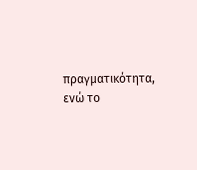πραγματικότητα, ενώ το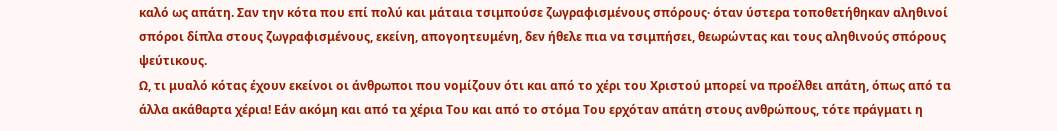καλό ως απάτη. Σαν την κότα που επί πολύ και μάταια τσιμπούσε ζωγραφισμένους σπόρους· όταν ύστερα τοποθετήθηκαν αληθινοί σπόροι δίπλα στους ζωγραφισμένους, εκείνη, απογοητευμένη, δεν ήθελε πια να τσιμπήσει, θεωρώντας και τους αληθινούς σπόρους ψεύτικους.
Ω, τι μυαλό κότας έχουν εκείνοι οι άνθρωποι που νομίζουν ότι και από το χέρι του Χριστού μπορεί να προέλθει απάτη, όπως από τα άλλα ακάθαρτα χέρια! Εάν ακόμη και από τα χέρια Του και από το στόμα Του ερχόταν απάτη στους ανθρώπους, τότε πράγματι η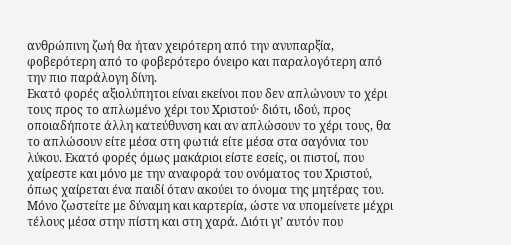ανθρώπινη ζωή θα ήταν χειρότερη από την ανυπαρξία, φοβερότερη από το φοβερότερο όνειρο και παραλογότερη από την πιο παράλογη δίνη.
Εκατό φορές αξιολύπητοι είναι εκείνοι που δεν απλώνουν το χέρι τους προς το απλωμένο χέρι του Χριστού· διότι, ιδού, προς οποιαδήποτε άλλη κατεύθυνση και αν απλώσουν το χέρι τους, θα το απλώσουν είτε μέσα στη φωτιά είτε μέσα στα σαγόνια του λύκου. Εκατό φορές όμως μακάριοι είστε εσείς, οι πιστοί, που χαίρεστε και μόνο με την αναφορά του ονόματος του Χριστού, όπως χαίρεται ένα παιδί όταν ακούει το όνομα της μητέρας του.
Μόνο ζωστείτε με δύναμη και καρτερία, ώστε να υπομείνετε μέχρι τέλους μέσα στην πίστη και στη χαρά. Διότι γι’ αυτόν που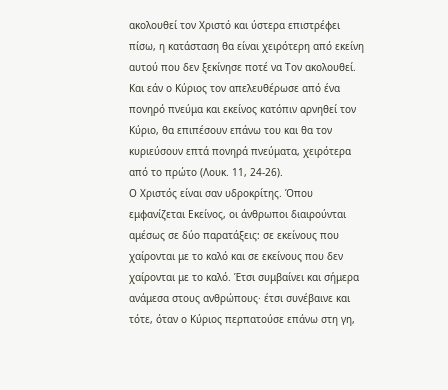ακολουθεί τον Χριστό και ύστερα επιστρέφει πίσω, η κατάσταση θα είναι χειρότερη από εκείνη αυτού που δεν ξεκίνησε ποτέ να Τον ακολουθεί. Και εάν ο Κύριος τον απελευθέρωσε από ένα πονηρό πνεύμα και εκείνος κατόπιν αρνηθεί τον Κύριο, θα επιπέσουν επάνω του και θα τον κυριεύσουν επτά πονηρά πνεύματα, χειρότερα από το πρώτο (Λουκ. 11, 24-26).
Ο Χριστός είναι σαν υδροκρίτης. Όπου εμφανίζεται Εκείνος, οι άνθρωποι διαιρούνται αμέσως σε δύο παρατάξεις: σε εκείνους που χαίρονται με το καλό και σε εκείνους που δεν χαίρονται με το καλό. Έτσι συμβαίνει και σήμερα ανάμεσα στους ανθρώπους· έτσι συνέβαινε και τότε, όταν ο Κύριος περπατούσε επάνω στη γη,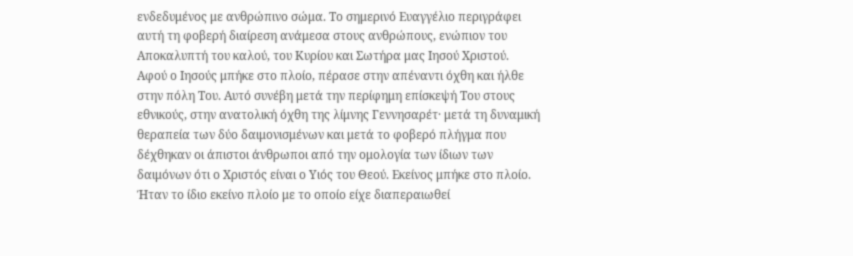ενδεδυμένος με ανθρώπινο σώμα. Το σημερινό Ευαγγέλιο περιγράφει αυτή τη φοβερή διαίρεση ανάμεσα στους ανθρώπους, ενώπιον του Αποκαλυπτή του καλού, του Κυρίου και Σωτήρα μας Ιησού Χριστού.
Αφού ο Ιησούς μπήκε στο πλοίο, πέρασε στην απέναντι όχθη και ήλθε στην πόλη Του. Αυτό συνέβη μετά την περίφημη επίσκεψή Του στους εθνικούς, στην ανατολική όχθη της λίμνης Γεννησαρέτ· μετά τη δυναμική θεραπεία των δύο δαιμονισμένων και μετά το φοβερό πλήγμα που δέχθηκαν οι άπιστοι άνθρωποι από την ομολογία των ίδιων των δαιμόνων ότι ο Χριστός είναι ο Υιός του Θεού. Εκείνος μπήκε στο πλοίο. Ήταν το ίδιο εκείνο πλοίο με το οποίο είχε διαπεραιωθεί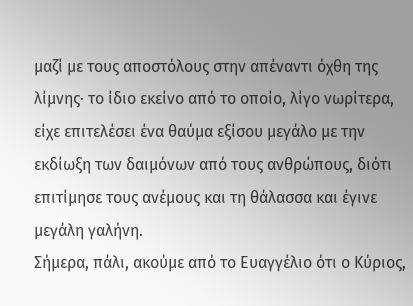μαζί με τους αποστόλους στην απέναντι όχθη της λίμνης· το ίδιο εκείνο από το οποίο, λίγο νωρίτερα, είχε επιτελέσει ένα θαύμα εξίσου μεγάλο με την εκδίωξη των δαιμόνων από τους ανθρώπους, διότι επιτίμησε τους ανέμους και τη θάλασσα και έγινε μεγάλη γαλήνη.
Σήμερα, πάλι, ακούμε από το Ευαγγέλιο ότι ο Κύριος,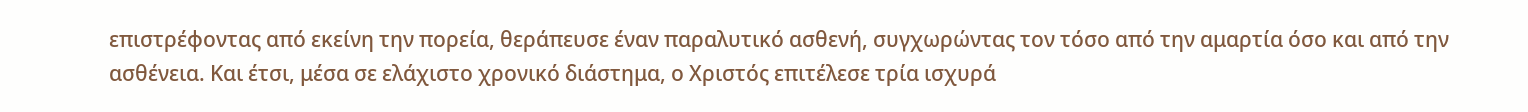επιστρέφοντας από εκείνη την πορεία, θεράπευσε έναν παραλυτικό ασθενή, συγχωρώντας τον τόσο από την αμαρτία όσο και από την ασθένεια. Και έτσι, μέσα σε ελάχιστο χρονικό διάστημα, ο Χριστός επιτέλεσε τρία ισχυρά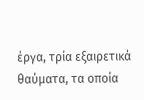έργα, τρία εξαιρετικά θαύματα, τα οποία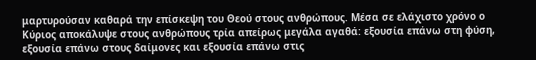μαρτυρούσαν καθαρά την επίσκεψη του Θεού στους ανθρώπους. Μέσα σε ελάχιστο χρόνο ο Κύριος αποκάλυψε στους ανθρώπους τρία απείρως μεγάλα αγαθά: εξουσία επάνω στη φύση, εξουσία επάνω στους δαίμονες και εξουσία επάνω στις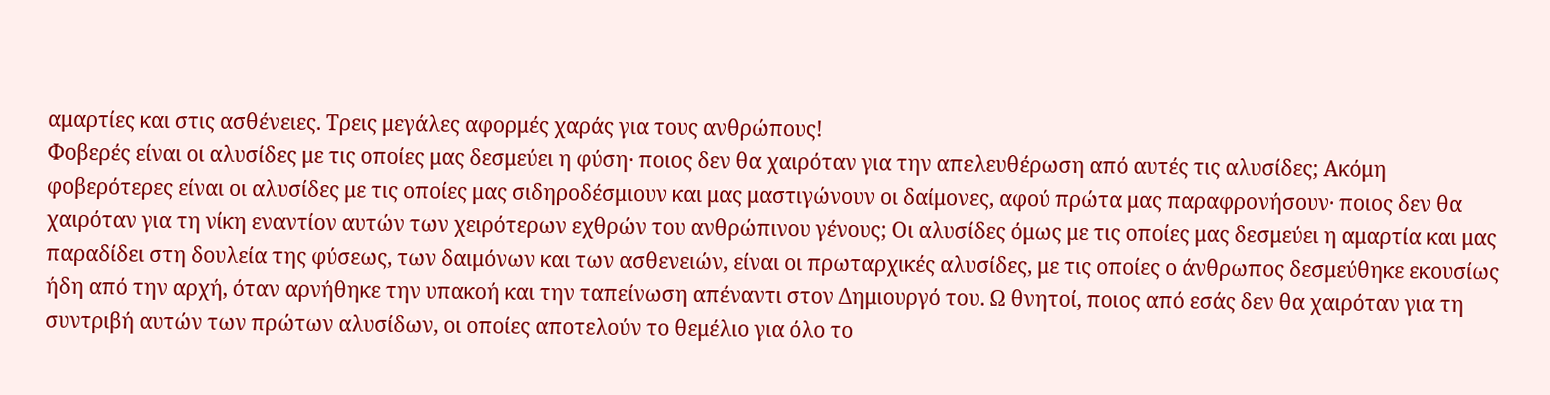αμαρτίες και στις ασθένειες. Τρεις μεγάλες αφορμές χαράς για τους ανθρώπους!
Φοβερές είναι οι αλυσίδες με τις οποίες μας δεσμεύει η φύση· ποιος δεν θα χαιρόταν για την απελευθέρωση από αυτές τις αλυσίδες; Ακόμη φοβερότερες είναι οι αλυσίδες με τις οποίες μας σιδηροδέσμιουν και μας μαστιγώνουν οι δαίμονες, αφού πρώτα μας παραφρονήσουν· ποιος δεν θα χαιρόταν για τη νίκη εναντίον αυτών των χειρότερων εχθρών του ανθρώπινου γένους; Οι αλυσίδες όμως με τις οποίες μας δεσμεύει η αμαρτία και μας παραδίδει στη δουλεία της φύσεως, των δαιμόνων και των ασθενειών, είναι οι πρωταρχικές αλυσίδες, με τις οποίες ο άνθρωπος δεσμεύθηκε εκουσίως ήδη από την αρχή, όταν αρνήθηκε την υπακοή και την ταπείνωση απέναντι στον Δημιουργό του. Ω θνητοί, ποιος από εσάς δεν θα χαιρόταν για τη συντριβή αυτών των πρώτων αλυσίδων, οι οποίες αποτελούν το θεμέλιο για όλο το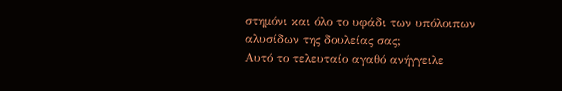στημόνι και όλο το υφάδι των υπόλοιπων αλυσίδων της δουλείας σας;
Αυτό το τελευταίο αγαθό ανήγγειλε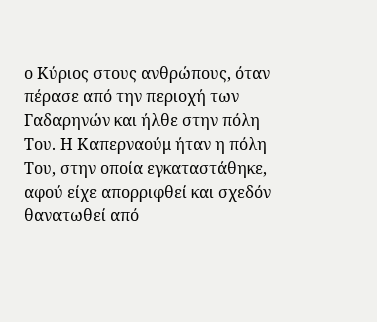ο Κύριος στους ανθρώπους, όταν πέρασε από την περιοχή των Γαδαρηνών και ήλθε στην πόλη Του. Η Καπερναούμ ήταν η πόλη Του, στην οποία εγκαταστάθηκε, αφού είχε απορριφθεί και σχεδόν θανατωθεί από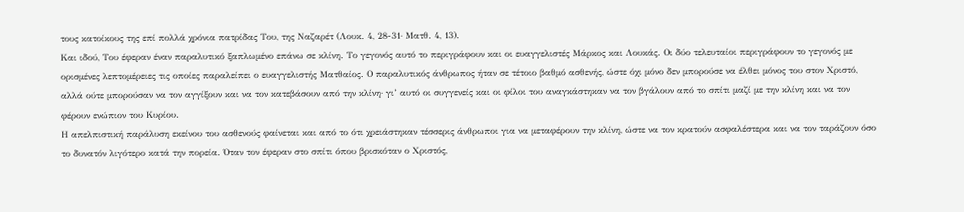τους κατοίκους της επί πολλά χρόνια πατρίδας Του, της Ναζαρέτ (Λουκ. 4, 28-31· Ματθ. 4, 13).
Και ιδού, Του έφεραν έναν παραλυτικό ξαπλωμένο επάνω σε κλίνη. Το γεγονός αυτό το περιγράφουν και οι ευαγγελιστές Μάρκος και Λουκάς. Οι δύο τελευταίοι περιγράφουν το γεγονός με ορισμένες λεπτομέρειες τις οποίες παραλείπει ο ευαγγελιστής Ματθαίος. Ο παραλυτικός άνθρωπος ήταν σε τέτοιο βαθμό ασθενής, ώστε όχι μόνο δεν μπορούσε να έλθει μόνος του στον Χριστό, αλλά ούτε μπορούσαν να τον αγγίξουν και να τον κατεβάσουν από την κλίνη· γι’ αυτό οι συγγενείς και οι φίλοι του αναγκάστηκαν να τον βγάλουν από το σπίτι μαζί με την κλίνη και να τον φέρουν ενώπιον του Κυρίου.
Η απελπιστική παράλυση εκείνου του ασθενούς φαίνεται και από το ότι χρειάστηκαν τέσσερις άνθρωποι για να μεταφέρουν την κλίνη, ώστε να τον κρατούν ασφαλέστερα και να τον ταράζουν όσο το δυνατόν λιγότερο κατά την πορεία. Όταν τον έφεραν στο σπίτι όπου βρισκόταν ο Χριστός,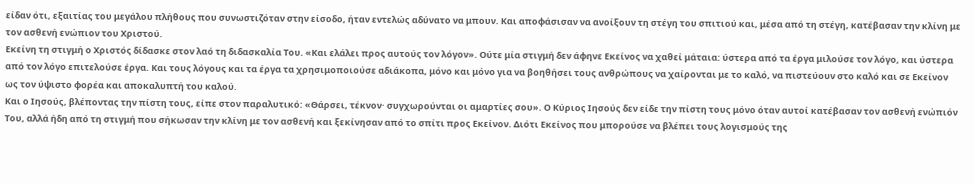είδαν ότι, εξαιτίας του μεγάλου πλήθους που συνωστιζόταν στην είσοδο, ήταν εντελώς αδύνατο να μπουν. Και αποφάσισαν να ανοίξουν τη στέγη του σπιτιού και, μέσα από τη στέγη, κατέβασαν την κλίνη με τον ασθενή ενώπιον του Χριστού.
Εκείνη τη στιγμή ο Χριστός δίδασκε στον λαό τη διδασκαλία Του. «Και ελάλει προς αυτούς τον λόγον». Ούτε μία στιγμή δεν άφηνε Εκείνος να χαθεί μάταια: ύστερα από τα έργα μιλούσε τον λόγο, και ύστερα από τον λόγο επιτελούσε έργα. Και τους λόγους και τα έργα τα χρησιμοποιούσε αδιάκοπα, μόνο και μόνο για να βοηθήσει τους ανθρώπους να χαίρονται με το καλό, να πιστεύουν στο καλό και σε Εκείνον ως τον ύψιστο φορέα και αποκαλυπτή του καλού.
Και ο Ιησούς, βλέποντας την πίστη τους, είπε στον παραλυτικό: «Θάρσει, τέκνον· συγχωρούνται οι αμαρτίες σου». Ο Κύριος Ιησούς δεν είδε την πίστη τους μόνο όταν αυτοί κατέβασαν τον ασθενή ενώπιόν Του, αλλά ήδη από τη στιγμή που σήκωσαν την κλίνη με τον ασθενή και ξεκίνησαν από το σπίτι προς Εκείνον. Διότι Εκείνος που μπορούσε να βλέπει τους λογισμούς της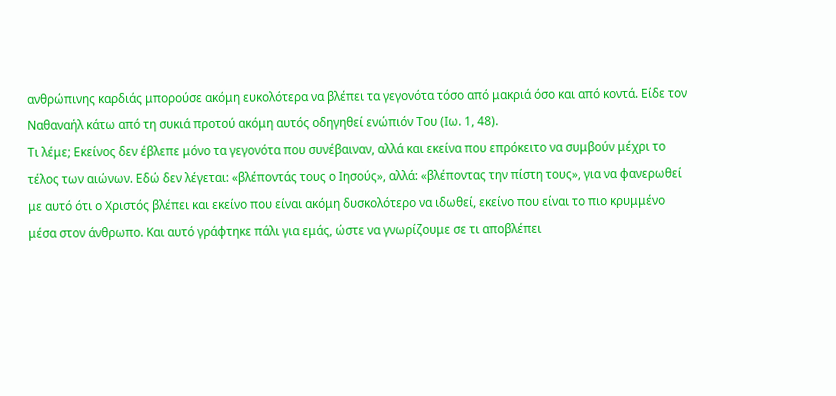ανθρώπινης καρδιάς μπορούσε ακόμη ευκολότερα να βλέπει τα γεγονότα τόσο από μακριά όσο και από κοντά. Είδε τον Ναθαναήλ κάτω από τη συκιά προτού ακόμη αυτός οδηγηθεί ενώπιόν Του (Ιω. 1, 48).
Τι λέμε; Εκείνος δεν έβλεπε μόνο τα γεγονότα που συνέβαιναν, αλλά και εκείνα που επρόκειτο να συμβούν μέχρι το τέλος των αιώνων. Εδώ δεν λέγεται: «βλέποντάς τους ο Ιησούς», αλλά: «βλέποντας την πίστη τους», για να φανερωθεί με αυτό ότι ο Χριστός βλέπει και εκείνο που είναι ακόμη δυσκολότερο να ιδωθεί, εκείνο που είναι το πιο κρυμμένο μέσα στον άνθρωπο. Και αυτό γράφτηκε πάλι για εμάς, ώστε να γνωρίζουμε σε τι αποβλέπει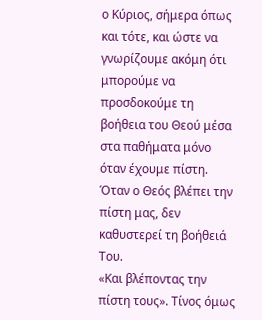ο Κύριος, σήμερα όπως και τότε, και ώστε να γνωρίζουμε ακόμη ότι μπορούμε να προσδοκούμε τη βοήθεια του Θεού μέσα στα παθήματα μόνο όταν έχουμε πίστη. Όταν ο Θεός βλέπει την πίστη μας, δεν καθυστερεί τη βοήθειά Του.
«Και βλέποντας την πίστη τους». Τίνος όμως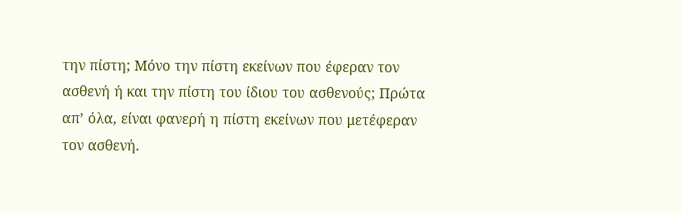την πίστη; Μόνο την πίστη εκείνων που έφεραν τον ασθενή ή και την πίστη του ίδιου του ασθενούς; Πρώτα απ’ όλα, είναι φανερή η πίστη εκείνων που μετέφεραν τον ασθενή.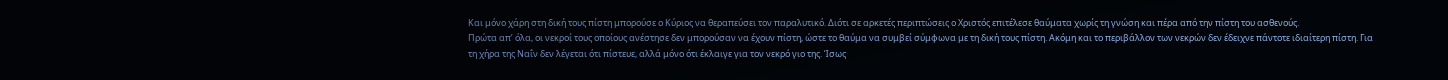Και μόνο χάρη στη δική τους πίστη μπορούσε ο Κύριος να θεραπεύσει τον παραλυτικό. Διότι σε αρκετές περιπτώσεις ο Χριστός επιτέλεσε θαύματα χωρίς τη γνώση και πέρα από την πίστη του ασθενούς.
Πρώτα απ’ όλα, οι νεκροί τους οποίους ανέστησε δεν μπορούσαν να έχουν πίστη, ώστε το θαύμα να συμβεί σύμφωνα με τη δική τους πίστη. Ακόμη και το περιβάλλον των νεκρών δεν έδειχνε πάντοτε ιδιαίτερη πίστη. Για τη χήρα της Ναΐν δεν λέγεται ότι πίστευε, αλλά μόνο ότι έκλαιγε για τον νεκρό γιο της. Ίσως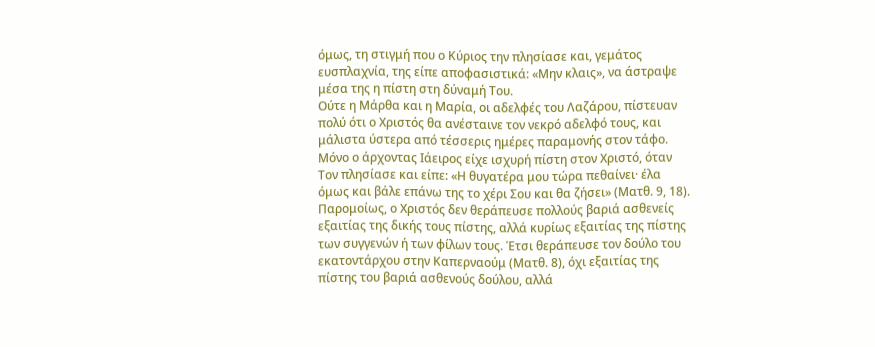όμως, τη στιγμή που ο Κύριος την πλησίασε και, γεμάτος ευσπλαχνία, της είπε αποφασιστικά: «Μην κλαις», να άστραψε μέσα της η πίστη στη δύναμή Του.
Ούτε η Μάρθα και η Μαρία, οι αδελφές του Λαζάρου, πίστευαν πολύ ότι ο Χριστός θα ανέσταινε τον νεκρό αδελφό τους, και μάλιστα ύστερα από τέσσερις ημέρες παραμονής στον τάφο. Μόνο ο άρχοντας Ιάειρος είχε ισχυρή πίστη στον Χριστό, όταν Τον πλησίασε και είπε: «Η θυγατέρα μου τώρα πεθαίνει· έλα όμως και βάλε επάνω της το χέρι Σου και θα ζήσει» (Ματθ. 9, 18).
Παρομοίως, ο Χριστός δεν θεράπευσε πολλούς βαριά ασθενείς εξαιτίας της δικής τους πίστης, αλλά κυρίως εξαιτίας της πίστης των συγγενών ή των φίλων τους. Έτσι θεράπευσε τον δούλο του εκατοντάρχου στην Καπερναούμ (Ματθ. 8), όχι εξαιτίας της πίστης του βαριά ασθενούς δούλου, αλλά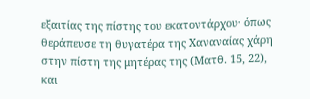εξαιτίας της πίστης του εκατοντάρχου· όπως θεράπευσε τη θυγατέρα της Χαναναίας χάρη στην πίστη της μητέρας της (Ματθ. 15, 22), και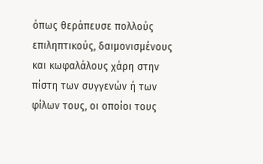όπως θεράπευσε πολλούς επιληπτικούς, δαιμονισμένους και κωφαλάλους χάρη στην πίστη των συγγενών ή των φίλων τους, οι οποίοι τους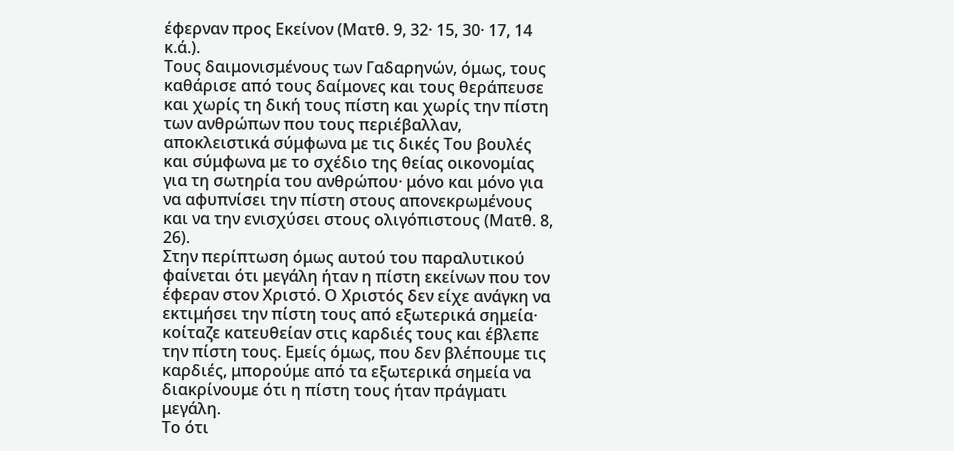έφερναν προς Εκείνον (Ματθ. 9, 32· 15, 30· 17, 14 κ.ά.).
Τους δαιμονισμένους των Γαδαρηνών, όμως, τους καθάρισε από τους δαίμονες και τους θεράπευσε και χωρίς τη δική τους πίστη και χωρίς την πίστη των ανθρώπων που τους περιέβαλλαν, αποκλειστικά σύμφωνα με τις δικές Του βουλές και σύμφωνα με το σχέδιο της θείας οικονομίας για τη σωτηρία του ανθρώπου· μόνο και μόνο για να αφυπνίσει την πίστη στους απονεκρωμένους και να την ενισχύσει στους ολιγόπιστους (Ματθ. 8, 26).
Στην περίπτωση όμως αυτού του παραλυτικού φαίνεται ότι μεγάλη ήταν η πίστη εκείνων που τον έφεραν στον Χριστό. Ο Χριστός δεν είχε ανάγκη να εκτιμήσει την πίστη τους από εξωτερικά σημεία· κοίταζε κατευθείαν στις καρδιές τους και έβλεπε την πίστη τους. Εμείς όμως, που δεν βλέπουμε τις καρδιές, μπορούμε από τα εξωτερικά σημεία να διακρίνουμε ότι η πίστη τους ήταν πράγματι μεγάλη.
Το ότι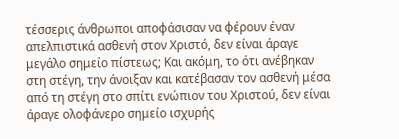τέσσερις άνθρωποι αποφάσισαν να φέρουν έναν απελπιστικά ασθενή στον Χριστό, δεν είναι άραγε μεγάλο σημείο πίστεως; Και ακόμη, το ότι ανέβηκαν στη στέγη, την άνοιξαν και κατέβασαν τον ασθενή μέσα από τη στέγη στο σπίτι ενώπιον του Χριστού, δεν είναι άραγε ολοφάνερο σημείο ισχυρής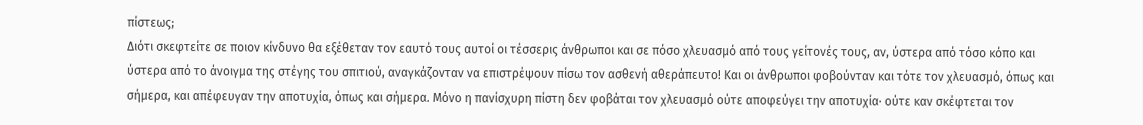πίστεως;
Διότι σκεφτείτε σε ποιον κίνδυνο θα εξέθεταν τον εαυτό τους αυτοί οι τέσσερις άνθρωποι και σε πόσο χλευασμό από τους γείτονές τους, αν, ύστερα από τόσο κόπο και ύστερα από το άνοιγμα της στέγης του σπιτιού, αναγκάζονταν να επιστρέψουν πίσω τον ασθενή αθεράπευτο! Και οι άνθρωποι φοβούνταν και τότε τον χλευασμό, όπως και σήμερα, και απέφευγαν την αποτυχία, όπως και σήμερα. Μόνο η πανίσχυρη πίστη δεν φοβάται τον χλευασμό ούτε αποφεύγει την αποτυχία· ούτε καν σκέφτεται τον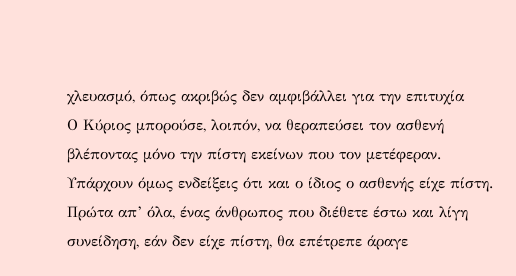χλευασμό, όπως ακριβώς δεν αμφιβάλλει για την επιτυχία
Ο Κύριος μπορούσε, λοιπόν, να θεραπεύσει τον ασθενή βλέποντας μόνο την πίστη εκείνων που τον μετέφεραν. Υπάρχουν όμως ενδείξεις ότι και ο ίδιος ο ασθενής είχε πίστη. Πρώτα απ’ όλα, ένας άνθρωπος που διέθετε έστω και λίγη συνείδηση, εάν δεν είχε πίστη, θα επέτρεπε άραγε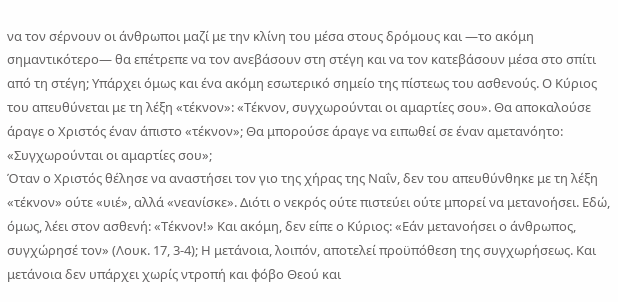να τον σέρνουν οι άνθρωποι μαζί με την κλίνη του μέσα στους δρόμους και —το ακόμη σημαντικότερο— θα επέτρεπε να τον ανεβάσουν στη στέγη και να τον κατεβάσουν μέσα στο σπίτι από τη στέγη; Υπάρχει όμως και ένα ακόμη εσωτερικό σημείο της πίστεως του ασθενούς. Ο Κύριος του απευθύνεται με τη λέξη «τέκνον»: «Τέκνον, συγχωρούνται οι αμαρτίες σου». Θα αποκαλούσε άραγε ο Χριστός έναν άπιστο «τέκνον»; Θα μπορούσε άραγε να ειπωθεί σε έναν αμετανόητο: «Συγχωρούνται οι αμαρτίες σου»;
Όταν ο Χριστός θέλησε να αναστήσει τον γιο της χήρας της Ναΐν, δεν του απευθύνθηκε με τη λέξη «τέκνον» ούτε «υιέ», αλλά «νεανίσκε». Διότι ο νεκρός ούτε πιστεύει ούτε μπορεί να μετανοήσει. Εδώ, όμως, λέει στον ασθενή: «Τέκνον!» Και ακόμη, δεν είπε ο Κύριος: «Εάν μετανοήσει ο άνθρωπος, συγχώρησέ τον» (Λουκ. 17, 3-4); Η μετάνοια, λοιπόν, αποτελεί προϋπόθεση της συγχωρήσεως. Και μετάνοια δεν υπάρχει χωρίς ντροπή και φόβο Θεού και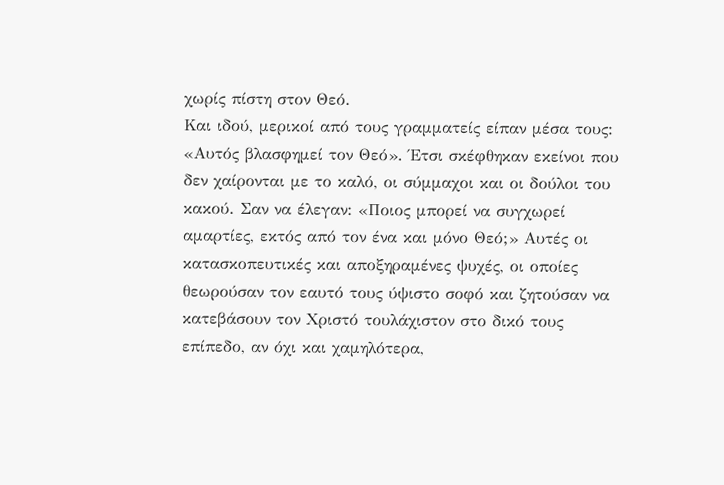χωρίς πίστη στον Θεό.
Και ιδού, μερικοί από τους γραμματείς είπαν μέσα τους: «Αυτός βλασφημεί τον Θεό». Έτσι σκέφθηκαν εκείνοι που δεν χαίρονται με το καλό, οι σύμμαχοι και οι δούλοι του κακού. Σαν να έλεγαν: «Ποιος μπορεί να συγχωρεί αμαρτίες, εκτός από τον ένα και μόνο Θεό;» Αυτές οι κατασκοπευτικές και αποξηραμένες ψυχές, οι οποίες θεωρούσαν τον εαυτό τους ύψιστο σοφό και ζητούσαν να κατεβάσουν τον Χριστό τουλάχιστον στο δικό τους επίπεδο, αν όχι και χαμηλότερα,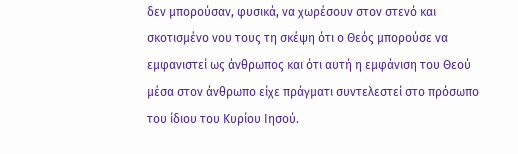δεν μπορούσαν, φυσικά, να χωρέσουν στον στενό και σκοτισμένο νου τους τη σκέψη ότι ο Θεός μπορούσε να εμφανιστεί ως άνθρωπος και ότι αυτή η εμφάνιση του Θεού μέσα στον άνθρωπο είχε πράγματι συντελεστεί στο πρόσωπο του ίδιου του Κυρίου Ιησού.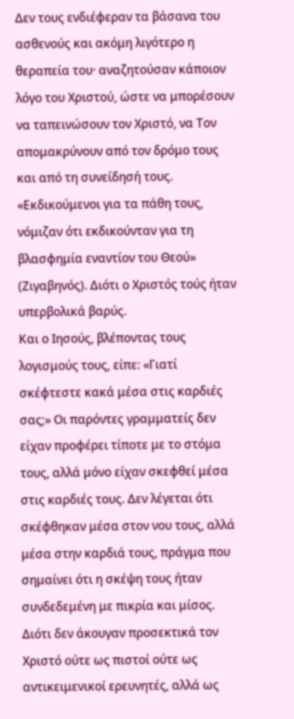Δεν τους ενδιέφεραν τα βάσανα του ασθενούς και ακόμη λιγότερο η θεραπεία του· αναζητούσαν κάποιον λόγο του Χριστού, ώστε να μπορέσουν να ταπεινώσουν τον Χριστό, να Τον απομακρύνουν από τον δρόμο τους και από τη συνείδησή τους. «Εκδικούμενοι για τα πάθη τους, νόμιζαν ότι εκδικούνταν για τη βλασφημία εναντίον του Θεού» (Ζιγαβηνός). Διότι ο Χριστός τούς ήταν υπερβολικά βαρύς.
Και ο Ιησούς, βλέποντας τους λογισμούς τους, είπε: «Γιατί σκέφτεστε κακά μέσα στις καρδιές σας;» Οι παρόντες γραμματείς δεν είχαν προφέρει τίποτε με το στόμα τους, αλλά μόνο είχαν σκεφθεί μέσα στις καρδιές τους. Δεν λέγεται ότι σκέφθηκαν μέσα στον νου τους, αλλά μέσα στην καρδιά τους, πράγμα που σημαίνει ότι η σκέψη τους ήταν συνδεδεμένη με πικρία και μίσος. Διότι δεν άκουγαν προσεκτικά τον Χριστό ούτε ως πιστοί ούτε ως αντικειμενικοί ερευνητές, αλλά ως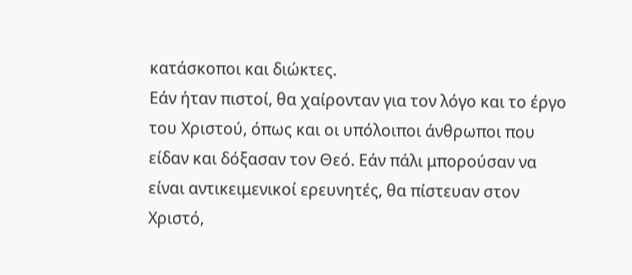κατάσκοποι και διώκτες.
Εάν ήταν πιστοί, θα χαίρονταν για τον λόγο και το έργο του Χριστού, όπως και οι υπόλοιποι άνθρωποι που είδαν και δόξασαν τον Θεό. Εάν πάλι μπορούσαν να είναι αντικειμενικοί ερευνητές, θα πίστευαν στον Χριστό,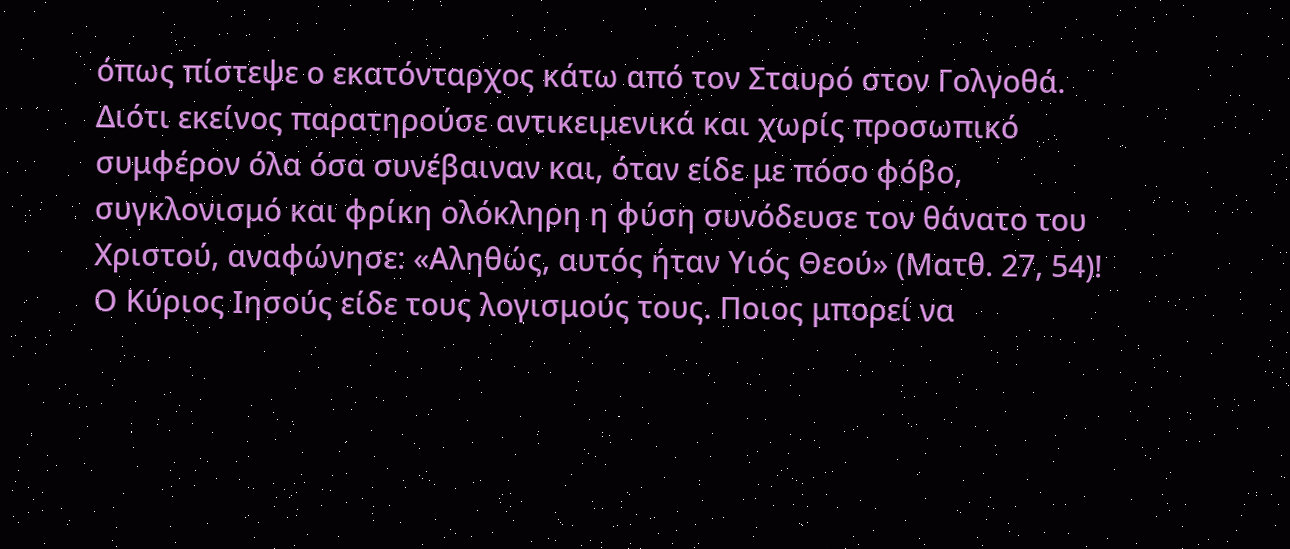όπως πίστεψε ο εκατόνταρχος κάτω από τον Σταυρό στον Γολγοθά. Διότι εκείνος παρατηρούσε αντικειμενικά και χωρίς προσωπικό συμφέρον όλα όσα συνέβαιναν και, όταν είδε με πόσο φόβο, συγκλονισμό και φρίκη ολόκληρη η φύση συνόδευσε τον θάνατο του Χριστού, αναφώνησε: «Αληθώς, αυτός ήταν Υιός Θεού» (Ματθ. 27, 54)!
Ο Κύριος Ιησούς είδε τους λογισμούς τους. Ποιος μπορεί να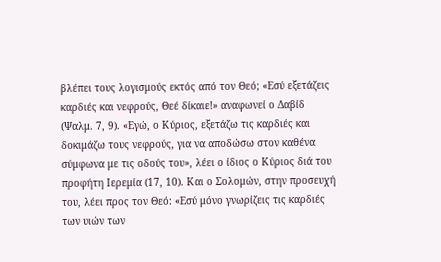βλέπει τους λογισμούς εκτός από τον Θεό; «Εσύ εξετάζεις καρδιές και νεφρούς, Θεέ δίκαιε!» αναφωνεί ο Δαβίδ (Ψαλμ. 7, 9). «Εγώ, ο Κύριος, εξετάζω τις καρδιές και δοκιμάζω τους νεφρούς, για να αποδώσω στον καθένα σύμφωνα με τις οδούς του», λέει ο ίδιος ο Κύριος διά του προφήτη Ιερεμία (17, 10). Και ο Σολομών, στην προσευχή του, λέει προς τον Θεό: «Εσύ μόνο γνωρίζεις τις καρδιές των υιών των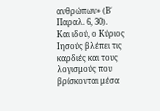ανθρώπων» (Β΄ Παραλ. 6, 30).
Και ιδού, ο Κύριος Ιησούς βλέπει τις καρδιές και τους λογισμούς που βρίσκονται μέσα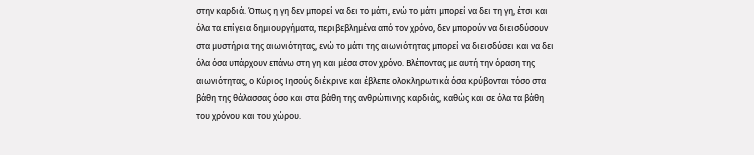στην καρδιά. Όπως η γη δεν μπορεί να δει το μάτι, ενώ το μάτι μπορεί να δει τη γη, έτσι και όλα τα επίγεια δημιουργήματα, περιβεβλημένα από τον χρόνο, δεν μπορούν να διεισδύσουν στα μυστήρια της αιωνιότητας, ενώ το μάτι της αιωνιότητας μπορεί να διεισδύσει και να δει όλα όσα υπάρχουν επάνω στη γη και μέσα στον χρόνο. Βλέποντας με αυτή την όραση της αιωνιότητας, ο Κύριος Ιησούς διέκρινε και έβλεπε ολοκληρωτικά όσα κρύβονται τόσο στα βάθη της θάλασσας όσο και στα βάθη της ανθρώπινης καρδιάς, καθώς και σε όλα τα βάθη του χρόνου και του χώρου.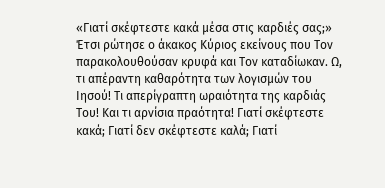«Γιατί σκέφτεστε κακά μέσα στις καρδιές σας;» Έτσι ρώτησε ο άκακος Κύριος εκείνους που Τον παρακολουθούσαν κρυφά και Τον καταδίωκαν. Ω, τι απέραντη καθαρότητα των λογισμών του Ιησού! Τι απερίγραπτη ωραιότητα της καρδιάς Του! Και τι αρνίσια πραότητα! Γιατί σκέφτεστε κακά; Γιατί δεν σκέφτεστε καλά; Γιατί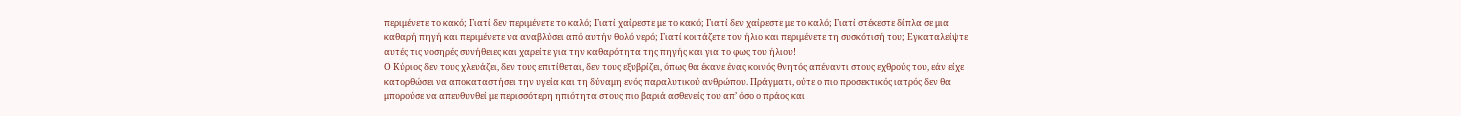περιμένετε το κακό; Γιατί δεν περιμένετε το καλό; Γιατί χαίρεστε με το κακό; Γιατί δεν χαίρεστε με το καλό; Γιατί στέκεστε δίπλα σε μια καθαρή πηγή και περιμένετε να αναβλύσει από αυτήν θολό νερό; Γιατί κοιτάζετε τον ήλιο και περιμένετε τη συσκότισή του; Εγκαταλείψτε αυτές τις νοσηρές συνήθειες και χαρείτε για την καθαρότητα της πηγής και για το φως του ήλιου!
Ο Κύριος δεν τους χλευάζει, δεν τους επιτίθεται, δεν τους εξυβρίζει, όπως θα έκανε ένας κοινός θνητός απέναντι στους εχθρούς του, εάν είχε κατορθώσει να αποκαταστήσει την υγεία και τη δύναμη ενός παραλυτικού ανθρώπου. Πράγματι, ούτε ο πιο προσεκτικός ιατρός δεν θα μπορούσε να απευθυνθεί με περισσότερη ηπιότητα στους πιο βαριά ασθενείς του απ’ όσο ο πράος και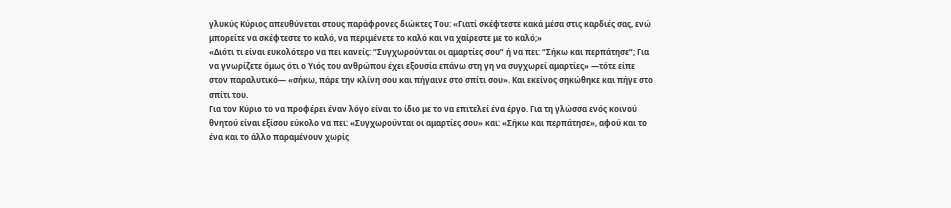γλυκύς Κύριος απευθύνεται στους παράφρονες διώκτες Του: «Γιατί σκέφτεστε κακά μέσα στις καρδιές σας, ενώ μπορείτε να σκέφτεστε το καλό, να περιμένετε το καλό και να χαίρεστε με το καλό;»
«Διότι τι είναι ευκολότερο να πει κανείς: “Συγχωρούνται οι αμαρτίες σου” ή να πει: “Σήκω και περπάτησε”; Για να γνωρίζετε όμως ότι ο Υιός του ανθρώπου έχει εξουσία επάνω στη γη να συγχωρεί αμαρτίες» —τότε είπε στον παραλυτικό— «σήκω, πάρε την κλίνη σου και πήγαινε στο σπίτι σου». Και εκείνος σηκώθηκε και πήγε στο σπίτι του.
Για τον Κύριο το να προφέρει έναν λόγο είναι το ίδιο με το να επιτελεί ένα έργο. Για τη γλώσσα ενός κοινού θνητού είναι εξίσου εύκολο να πει: «Συγχωρούνται οι αμαρτίες σου» και: «Σήκω και περπάτησε», αφού και το ένα και το άλλο παραμένουν χωρίς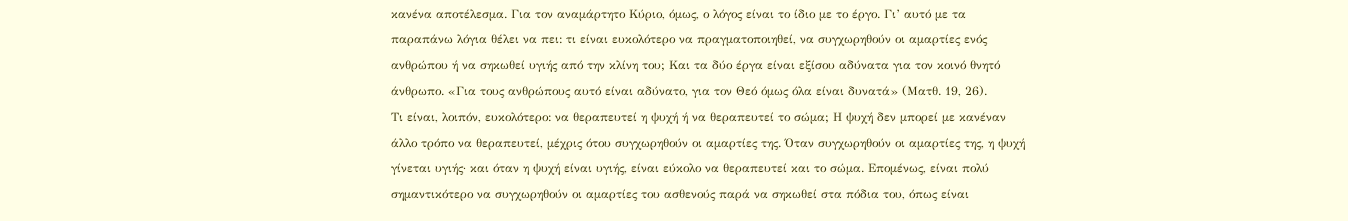κανένα αποτέλεσμα. Για τον αναμάρτητο Κύριο, όμως, ο λόγος είναι το ίδιο με το έργο. Γι’ αυτό με τα παραπάνω λόγια θέλει να πει: τι είναι ευκολότερο να πραγματοποιηθεί, να συγχωρηθούν οι αμαρτίες ενός ανθρώπου ή να σηκωθεί υγιής από την κλίνη του; Και τα δύο έργα είναι εξίσου αδύνατα για τον κοινό θνητό άνθρωπο. «Για τους ανθρώπους αυτό είναι αδύνατο, για τον Θεό όμως όλα είναι δυνατά» (Ματθ. 19, 26).
Τι είναι, λοιπόν, ευκολότερο: να θεραπευτεί η ψυχή ή να θεραπευτεί το σώμα; Η ψυχή δεν μπορεί με κανέναν άλλο τρόπο να θεραπευτεί, μέχρις ότου συγχωρηθούν οι αμαρτίες της. Όταν συγχωρηθούν οι αμαρτίες της, η ψυχή γίνεται υγιής· και όταν η ψυχή είναι υγιής, είναι εύκολο να θεραπευτεί και το σώμα. Επομένως, είναι πολύ σημαντικότερο να συγχωρηθούν οι αμαρτίες του ασθενούς παρά να σηκωθεί στα πόδια του, όπως είναι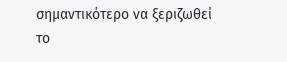σημαντικότερο να ξεριζωθεί το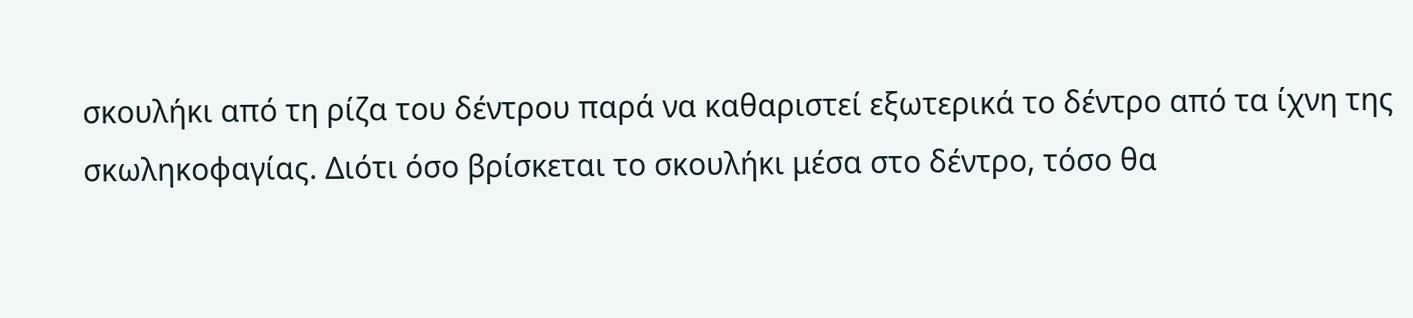σκουλήκι από τη ρίζα του δέντρου παρά να καθαριστεί εξωτερικά το δέντρο από τα ίχνη της σκωληκοφαγίας. Διότι όσο βρίσκεται το σκουλήκι μέσα στο δέντρο, τόσο θα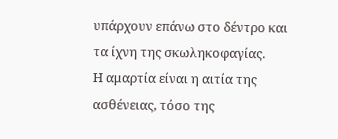υπάρχουν επάνω στο δέντρο και τα ίχνη της σκωληκοφαγίας.
Η αμαρτία είναι η αιτία της ασθένειας, τόσο της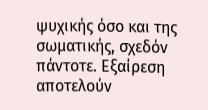ψυχικής όσο και της σωματικής, σχεδόν πάντοτε. Εξαίρεση αποτελούν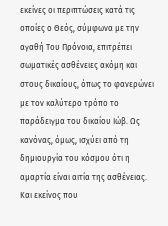εκείνες οι περιπτώσεις κατά τις οποίες ο Θεός, σύμφωνα με την αγαθή Του Πρόνοια, επιτρέπει σωματικές ασθένειες ακόμη και στους δικαίους, όπως το φανερώνει με τον καλύτερο τρόπο το παράδειγμα του δικαίου Ιώβ. Ως κανόνας, όμως, ισχύει από τη δημιουργία του κόσμου ότι η αμαρτία είναι αιτία της ασθένειας. Και εκείνος που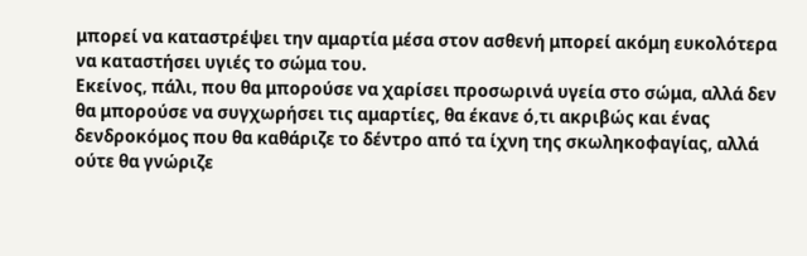μπορεί να καταστρέψει την αμαρτία μέσα στον ασθενή μπορεί ακόμη ευκολότερα να καταστήσει υγιές το σώμα του.
Εκείνος, πάλι, που θα μπορούσε να χαρίσει προσωρινά υγεία στο σώμα, αλλά δεν θα μπορούσε να συγχωρήσει τις αμαρτίες, θα έκανε ό,τι ακριβώς και ένας δενδροκόμος που θα καθάριζε το δέντρο από τα ίχνη της σκωληκοφαγίας, αλλά ούτε θα γνώριζε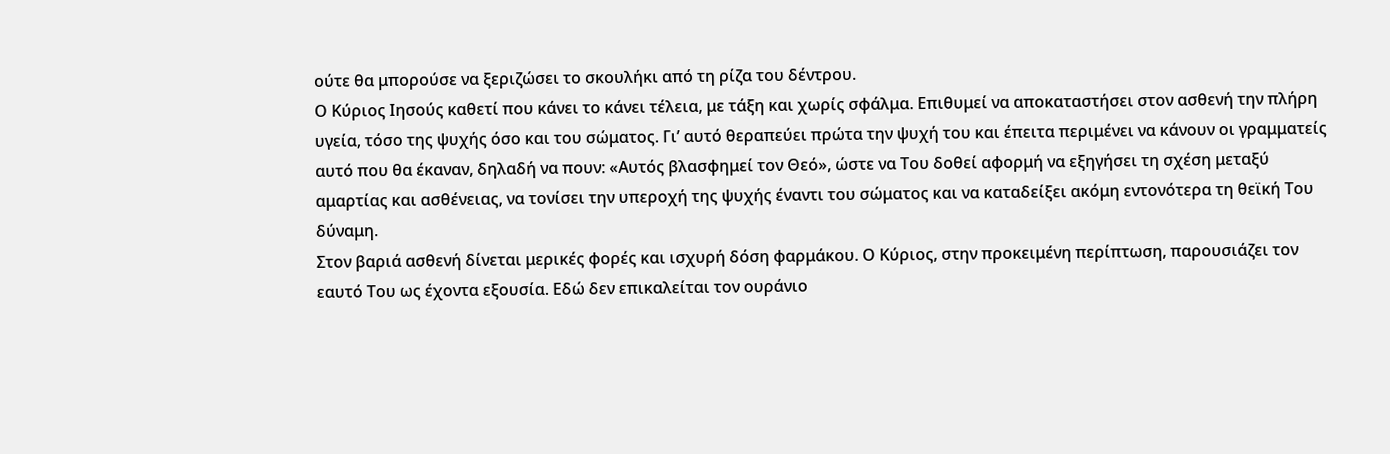ούτε θα μπορούσε να ξεριζώσει το σκουλήκι από τη ρίζα του δέντρου.
Ο Κύριος Ιησούς καθετί που κάνει το κάνει τέλεια, με τάξη και χωρίς σφάλμα. Επιθυμεί να αποκαταστήσει στον ασθενή την πλήρη υγεία, τόσο της ψυχής όσο και του σώματος. Γι’ αυτό θεραπεύει πρώτα την ψυχή του και έπειτα περιμένει να κάνουν οι γραμματείς αυτό που θα έκαναν, δηλαδή να πουν: «Αυτός βλασφημεί τον Θεό», ώστε να Του δοθεί αφορμή να εξηγήσει τη σχέση μεταξύ αμαρτίας και ασθένειας, να τονίσει την υπεροχή της ψυχής έναντι του σώματος και να καταδείξει ακόμη εντονότερα τη θεϊκή Του δύναμη.
Στον βαριά ασθενή δίνεται μερικές φορές και ισχυρή δόση φαρμάκου. Ο Κύριος, στην προκειμένη περίπτωση, παρουσιάζει τον εαυτό Του ως έχοντα εξουσία. Εδώ δεν επικαλείται τον ουράνιο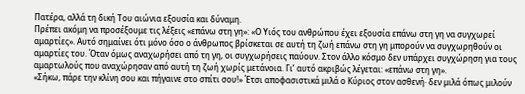Πατέρα, αλλά τη δική Του αιώνια εξουσία και δύναμη.
Πρέπει ακόμη να προσέξουμε τις λέξεις «επάνω στη γη»: «Ο Υιός του ανθρώπου έχει εξουσία επάνω στη γη να συγχωρεί αμαρτίες». Αυτό σημαίνει ότι μόνο όσο ο άνθρωπος βρίσκεται σε αυτή τη ζωή επάνω στη γη μπορούν να συγχωρηθούν οι αμαρτίες του. Όταν όμως αναχωρήσει από τη γη, οι συγχωρήσεις παύουν. Στον άλλο κόσμο δεν υπάρχει συγχώρηση για τους αμαρτωλούς που αναχώρησαν από αυτή τη ζωή χωρίς μετάνοια. Γι’ αυτό ακριβώς λέγεται: «επάνω στη γη».
«Σήκω, πάρε την κλίνη σου και πήγαινε στο σπίτι σου!» Έτσι αποφασιστικά μιλά ο Κύριος στον ασθενή· δεν μιλά όπως μιλούν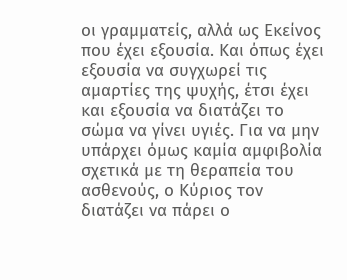οι γραμματείς, αλλά ως Εκείνος που έχει εξουσία. Και όπως έχει εξουσία να συγχωρεί τις αμαρτίες της ψυχής, έτσι έχει και εξουσία να διατάζει το σώμα να γίνει υγιές. Για να μην υπάρχει όμως καμία αμφιβολία σχετικά με τη θεραπεία του ασθενούς, ο Κύριος τον διατάζει να πάρει ο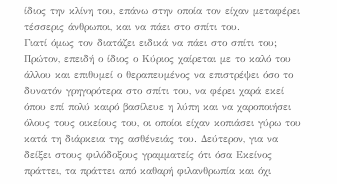ίδιος την κλίνη του, επάνω στην οποία τον είχαν μεταφέρει τέσσερις άνθρωποι, και να πάει στο σπίτι του.
Γιατί όμως τον διατάζει ειδικά να πάει στο σπίτι του; Πρώτον, επειδή ο ίδιος ο Κύριος χαίρεται με το καλό του άλλου και επιθυμεί ο θεραπευμένος να επιστρέψει όσο το δυνατόν γρηγορότερα στο σπίτι του, να φέρει χαρά εκεί όπου επί πολύ καιρό βασίλευε η λύπη και να χαροποιήσει όλους τους οικείους του, οι οποίοι είχαν κοπιάσει γύρω του κατά τη διάρκεια της ασθένειάς του. Δεύτερον, για να δείξει στους φιλόδοξους γραμματείς ότι όσα Εκείνος πράττει, τα πράττει από καθαρή φιλανθρωπία και όχι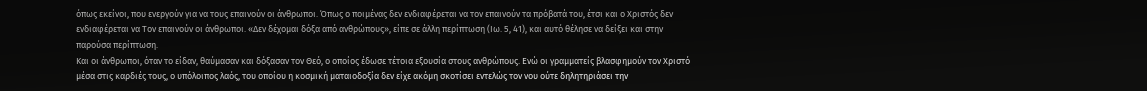όπως εκείνοι, που ενεργούν για να τους επαινούν οι άνθρωποι. Όπως ο ποιμένας δεν ενδιαφέρεται να τον επαινούν τα πρόβατά του, έτσι και ο Χριστός δεν ενδιαφέρεται να Τον επαινούν οι άνθρωποι. «Δεν δέχομαι δόξα από ανθρώπους», είπε σε άλλη περίπτωση (Ιω. 5, 41), και αυτό θέλησε να δείξει και στην παρούσα περίπτωση.
Και οι άνθρωποι, όταν το είδαν, θαύμασαν και δόξασαν τον Θεό, ο οποίος έδωσε τέτοια εξουσία στους ανθρώπους. Ενώ οι γραμματείς βλασφημούν τον Χριστό μέσα στις καρδιές τους, ο υπόλοιπος λαός, του οποίου η κοσμική ματαιοδοξία δεν είχε ακόμη σκοτίσει εντελώς τον νου ούτε δηλητηριάσει την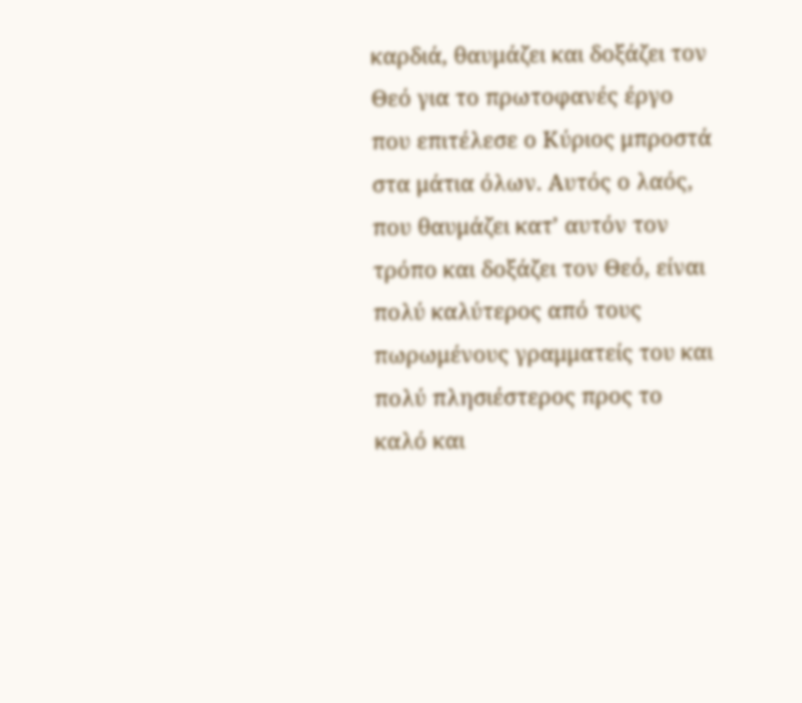καρδιά, θαυμάζει και δοξάζει τον Θεό για το πρωτοφανές έργο που επιτέλεσε ο Κύριος μπροστά στα μάτια όλων. Αυτός ο λαός, που θαυμάζει κατ’ αυτόν τον τρόπο και δοξάζει τον Θεό, είναι πολύ καλύτερος από τους πωρωμένους γραμματείς του και πολύ πλησιέστερος προς το καλό και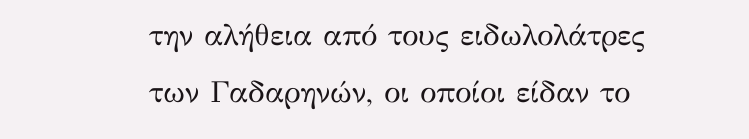την αλήθεια από τους ειδωλολάτρες των Γαδαρηνών, οι οποίοι είδαν το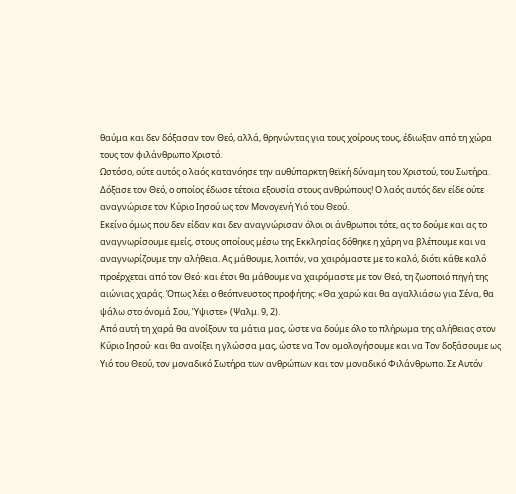θαύμα και δεν δόξασαν τον Θεό, αλλά, θρηνώντας για τους χοίρους τους, έδιωξαν από τη χώρα τους τον φιλάνθρωπο Χριστό.
Ωστόσο, ούτε αυτός ο λαός κατανόησε την αυθύπαρκτη θεϊκή δύναμη του Χριστού, του Σωτήρα. Δόξασε τον Θεό, ο οποίος έδωσε τέτοια εξουσία στους ανθρώπους! Ο λαός αυτός δεν είδε ούτε αναγνώρισε τον Κύριο Ιησού ως τον Μονογενή Υιό του Θεού.
Εκείνο όμως που δεν είδαν και δεν αναγνώρισαν όλοι οι άνθρωποι τότε, ας το δούμε και ας το αναγνωρίσουμε εμείς, στους οποίους μέσω της Εκκλησίας δόθηκε η χάρη να βλέπουμε και να αναγνωρίζουμε την αλήθεια. Ας μάθουμε, λοιπόν, να χαιρόμαστε με το καλό, διότι κάθε καλό προέρχεται από τον Θεό· και έτσι θα μάθουμε να χαιρόμαστε με τον Θεό, τη ζωοποιό πηγή της αιώνιας χαράς. Όπως λέει ο θεόπνευστος προφήτης: «Θα χαρώ και θα αγαλλιάσω για Σένα, θα ψάλω στο όνομά Σου, Ύψιστε» (Ψαλμ. 9, 2).
Από αυτή τη χαρά θα ανοίξουν τα μάτια μας, ώστε να δούμε όλο το πλήρωμα της αλήθειας στον Κύριο Ιησού· και θα ανοίξει η γλώσσα μας, ώστε να Τον ομολογήσουμε και να Τον δοξάσουμε ως Υιό του Θεού, τον μοναδικό Σωτήρα των ανθρώπων και τον μοναδικό Φιλάνθρωπο. Σε Αυτόν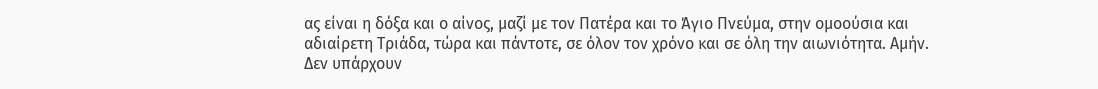ας είναι η δόξα και ο αίνος, μαζί με τον Πατέρα και το Άγιο Πνεύμα, στην ομοούσια και αδιαίρετη Τριάδα, τώρα και πάντοτε, σε όλον τον χρόνο και σε όλη την αιωνιότητα. Αμήν.
Δεν υπάρχουν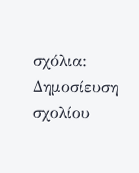σχόλια:
Δημοσίευση σχολίου